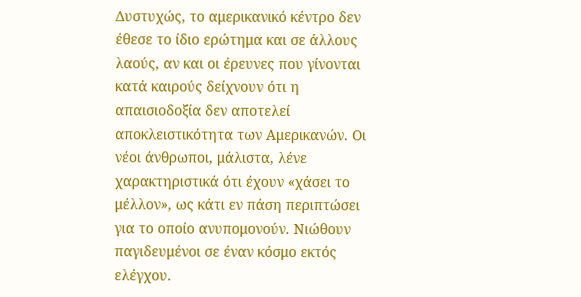Δυστυχώς, το αμερικανικό κέντρο δεν έθεσε το ίδιο ερώτημα και σε άλλους λαούς, αν και οι έρευνες που γίνονται κατά καιρούς δείχνουν ότι η απαισιοδοξία δεν αποτελεί αποκλειστικότητα των Αμερικανών. Οι νέοι άνθρωποι, μάλιστα, λένε χαρακτηριστικά ότι έχουν «χάσει το μέλλον», ως κάτι εν πάση περιπτώσει για το οποίο ανυπομονούν. Νιώθουν παγιδευμένοι σε έναν κόσμο εκτός ελέγχου.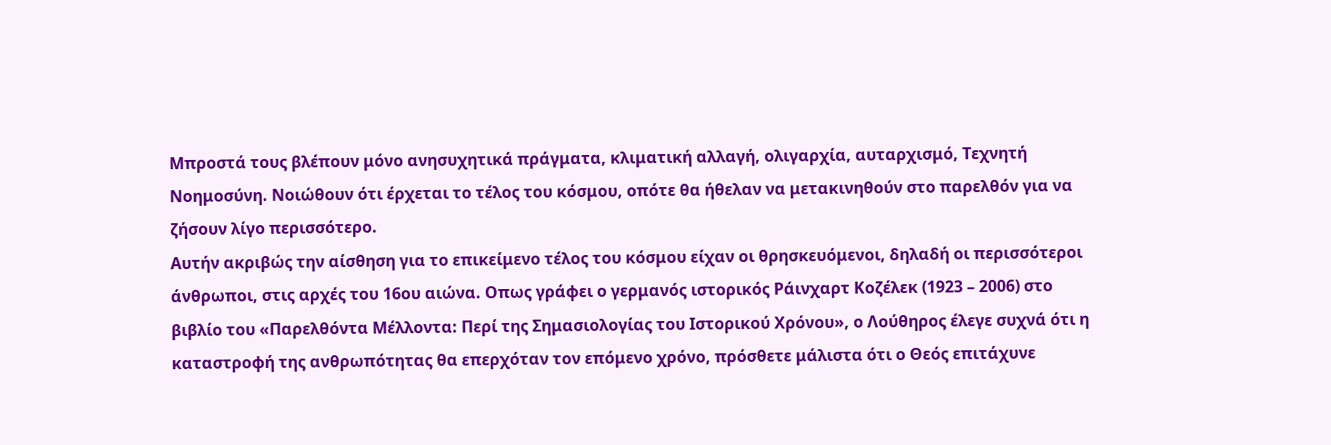Μπροστά τους βλέπουν μόνο ανησυχητικά πράγματα, κλιματική αλλαγή, ολιγαρχία, αυταρχισμό, Τεχνητή Νοημοσύνη. Νοιώθουν ότι έρχεται το τέλος του κόσμου, οπότε θα ήθελαν να μετακινηθούν στο παρελθόν για να ζήσουν λίγο περισσότερο.
Αυτήν ακριβώς την αίσθηση για το επικείμενο τέλος του κόσμου είχαν οι θρησκευόμενοι, δηλαδή οι περισσότεροι άνθρωποι, στις αρχές του 16ου αιώνα. Οπως γράφει ο γερμανός ιστορικός Ράινχαρτ Κοζέλεκ (1923 – 2006) στο βιβλίο του «Παρελθόντα Μέλλοντα: Περί της Σημασιολογίας του Ιστορικού Χρόνου», ο Λούθηρος έλεγε συχνά ότι η καταστροφή της ανθρωπότητας θα επερχόταν τον επόμενο χρόνο, πρόσθετε μάλιστα ότι ο Θεός επιτάχυνε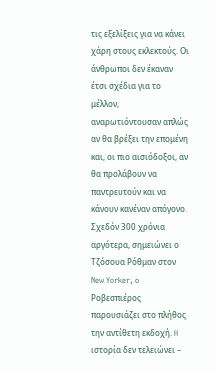τις εξελίξεις για να κάνει χάρη στους εκλεκτούς. Οι άνθρωποι δεν έκαναν έτσι σχέδια για το μέλλον, αναρωτιόντουσαν απλώς αν θα βρέξει την επομένη και, οι πιο αισιόδοξοι, αν θα προλάβουν να παντρευτούν και να κάνουν κανέναν απόγονο.
Σχεδόν 300 χρόνια αργότερα, σημειώνει ο Τζόσουα Ρόθμαν στον New Yorker, o Ροβεσπιέρος παρουσιάζει στο πλήθος την αντίθετη εκδοχή. H ιστορία δεν τελειώνει –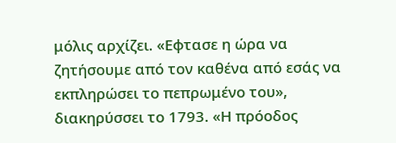μόλις αρχίζει. «Εφτασε η ώρα να ζητήσουμε από τον καθένα από εσάς να εκπληρώσει το πεπρωμένο του», διακηρύσσει το 1793. «Η πρόοδος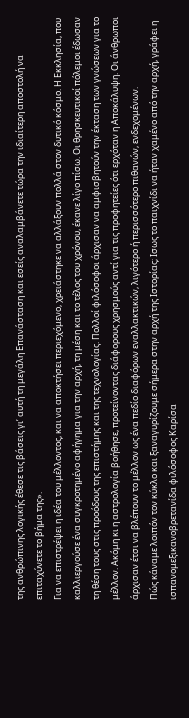της ανθρώπινης λογικής έθεσε τις βάσεις γι’ αυτή τη μεγάλη Επανάσταση και εσείς αναλαμβάνετε τώρα την ιδιαίτερη αποστολή να επιταχύνετε το βήμα της».
Για να επιστρέψει η ιδέα του μέλλοντος, και να αποκτήσει περιεχόμενο, χρειάστηκε να αλλάξουν πολλά στον δυτικό κόσμο. Η Εκκλησία, που καλλιεργούσε ένα συγκροτημένο αφήγημα για την αρχή, τη μέση και το τέλος του χρόνου, έκανε λίγο πίσω. Οι θρησκευτικοί πόλεμοι έδωσαν τη θέση τους στις προόδους της επιστήμης και της τεχνολογίας. Πολλοί φιλόσοφοι άρχισαν να αμφισβητούν την έκταση των γνώσεων για το μέλλον. Ακόμη κι η αστρολογία βοήθησε, προτείνοντας διάφορους χρησμούς αντί για τις προφητείες ότι ερχόταν η Αποκάλυψη. Οι άνθρωποι άρχισαν έτσι να βλέπουν το μέλλον ως ένα πεδίο διαφόρων εναλλακτικών, λιγότερο ή περισσότερο πιθανών, ενδεχομένων.
Πώς κάναμε λοιπόν τον κύκλο και ξαναγυρίζουμε σήμερα στην αρχή της Ιστορίας; Ισως το παιχνίδι να ήταν χαμένο από την αρχή, γράφει η ισπανομεξικανοβρετανίδα φιλόσοφος Καρίσα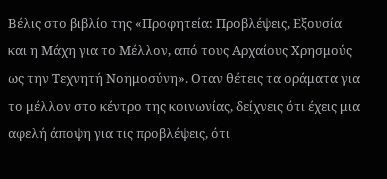Βέλις στο βιβλίο της «Προφητεία: Προβλέψεις, Εξουσία και η Μάχη για το Μέλλον, από τους Αρχαίους Χρησμούς ως την Τεχνητή Νοημοσύνη». Οταν θέτεις τα οράματα για το μέλλον στο κέντρο της κοινωνίας, δείχνεις ότι έχεις μια αφελή άποψη για τις προβλέψεις, ότι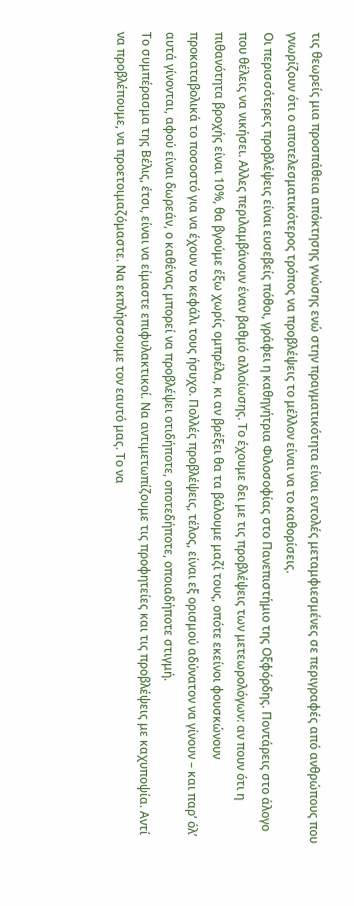τις θεωρείς μια προσπάθεια απόκτησης γνώσης ενώ στην πραγματικότητα είναι εντολές μεταμφιεσμένες σε περιγραφές από ανθρώπους που γνωρίζουν ότι ο αποτελεσματικότερος τρόπος να προβλέψεις το μέλλον είναι να το καθορίσεις.
Οι περισσότερες προβλέψεις είναι ευσεβείς πόθοι, γράφει η καθηγήτρια Φιλοσοφίας στο Πανεπιστήμιο της Οξφόρδης. Ποντάρεις στο άλογο που θέλεις να νικήσει. Αλλες περιλαμβάνουν έναν βαθμό αλλοίωσης. Το έχουμε δει με τις προβλέψεις των μετεωρολόγων: αν πουν ότι η πιθανότητα βροχής είναι 10%, θα βγούμε έξω χωρίς ομπρέλα, κι αν βρέξει θα τα βάλουμε μαζί τους, οπότε εκείνοι φουσκώνουν προκαταβολικά το ποσοστό για να έχουν το κεφάλι τους ήσυχο. Πολλές προβλέψεις, τέλος, είναι εξ ορισμού αδύνατον να γίνουν – και παρ’ όλ’ αυτά γίνονται, αφού είναι δωρεάν, ο καθένας μπορεί να προβλέψει οτιδήποτε, οποτεδήποτε, οποιαδήποτε στιγμή.
Το συμπέρασμα της Βέλις, έτσι, είναι να είμαστε επιφυλακτικοί. Να αντιμετωπίζουμε τις προφητείες και τις προβλέψεις με καχυποψία. Αντί να προβλέπουμε, να προετοιμαζόμαστε. Να εκπλήσσουμε τον εαυτό μας. Το να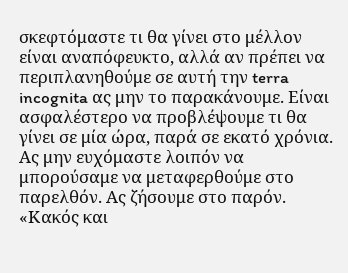σκεφτόμαστε τι θα γίνει στο μέλλον είναι αναπόφευκτο, αλλά αν πρέπει να περιπλανηθούμε σε αυτή την terra incognita ας μην το παρακάνουμε. Είναι ασφαλέστερο να προβλέψουμε τι θα γίνει σε μία ώρα, παρά σε εκατό χρόνια. Ας μην ευχόμαστε λοιπόν να μπορούσαμε να μεταφερθούμε στο παρελθόν. Ας ζήσουμε στο παρόν.
«Κακός και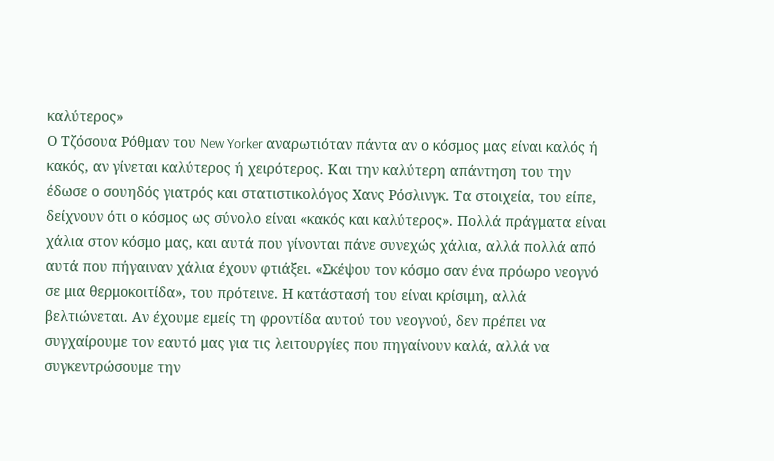καλύτερος»
Ο Τζόσουα Ρόθμαν του New Yorker αναρωτιόταν πάντα αν ο κόσμος μας είναι καλός ή κακός, αν γίνεται καλύτερος ή χειρότερος. Και την καλύτερη απάντηση του την έδωσε ο σουηδός γιατρός και στατιστικολόγος Χανς Ρόσλινγκ. Τα στοιχεία, του είπε, δείχνουν ότι ο κόσμος ως σύνολο είναι «κακός και καλύτερος». Πολλά πράγματα είναι χάλια στον κόσμο μας, και αυτά που γίνονται πάνε συνεχώς χάλια, αλλά πολλά από αυτά που πήγαιναν χάλια έχουν φτιάξει. «Σκέψου τον κόσμο σαν ένα πρόωρο νεογνό σε μια θερμοκοιτίδα», του πρότεινε. Η κατάστασή του είναι κρίσιμη, αλλά βελτιώνεται. Αν έχουμε εμείς τη φροντίδα αυτού του νεογνού, δεν πρέπει να συγχαίρουμε τον εαυτό μας για τις λειτουργίες που πηγαίνουν καλά, αλλά να συγκεντρώσουμε την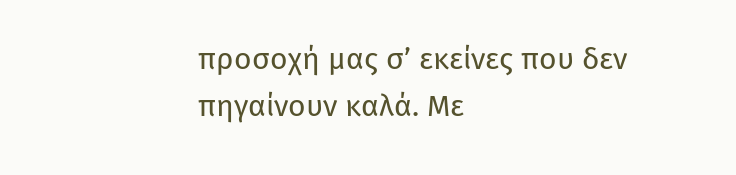προσοχή μας σ’ εκείνες που δεν πηγαίνουν καλά. Με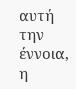αυτή την έννοια, η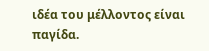ιδέα του μέλλοντος είναι παγίδα.